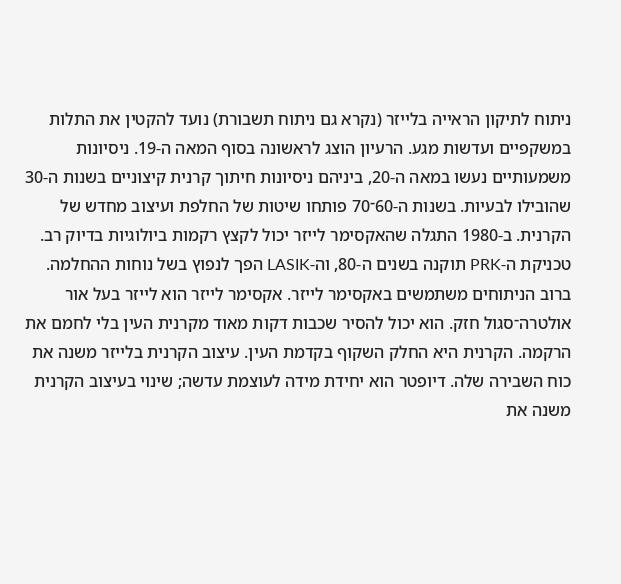ניתוח לתיקון הראייה בלייזר (נקרא גם ניתוח תשבורת) נועד להקטין את התלות במשקפיים ועדשות מגע. הרעיון הוצג לראשונה בסוף המאה ה-19. ניסיונות משמעותיים נעשו במאה ה-20, ביניהם ניסיונות חיתוך קרנית קיצוניים בשנות ה-30 שהובילו לבעיות. בשנות ה-60־70 פותחו שיטות של החלפת ועיצוב מחדש של הקרנית. ב-1980 התגלה שהאקסימר לייזר יכול לקצץ רקמות ביולוגיות בדיוק רב. טכניקת ה-PRK תוקנה בשנים ה-80, וה-LASIK הפך לנפוץ בשל נוחות ההחלמה.
ברוב הניתוחים משתמשים באקסימר לייזר. אקסימר לייזר הוא לייזר בעל אור אולטרה־סגול חזק. הוא יכול להסיר שכבות דקות מאוד מקרנית העין בלי לחמם את הרקמה. הקרנית היא החלק השקוף בקדמת העין. עיצוב הקרנית בלייזר משנה את כוח השבירה שלה. דיופטר הוא יחידת מידה לעוצמת עדשה; שינוי בעיצוב הקרנית משנה את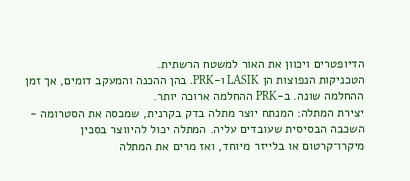הדיופטרים ויכוון את האור למשטח הרשתית.
הטכניקות הנפוצות הן LASIK ו-PRK. בהן ההכנה והמעקב דומים, אך זמן ההחלמה שונה. ב-PRK ההחלמה ארוכה יותר.
יצירת המתלה: המנתח יוצר מתלה בדק בקרנית, שמכסה את הסטרומה - השכבה הבסיסית שעובדים עליה. המתלה יכול להיווצר בסכין מיקרו־קרטום או בלייזר מיוחד, ואז מרים את המתלה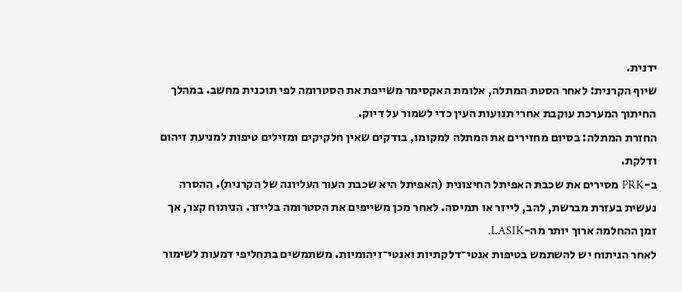ידנית.
שיוף הקרנית: לאחר הסטת המתלה, אלומת האקסימר משייפת את הסטרומה לפי תוכנית מחשב. במהלך החיתוך המערכת עוקבת אחרי תנועות העין כדי לשמור על דיוק.
החזרת המתלה: בסיום מחזירים את המתלה למקומו, בודקים שאין חלקיקים ומזילים טיפות למניעת זיהום ודלקת.
ב-PRK מסירים את שכבת האפיתל החיצונית (האפיתל היא שכבת העור העליונה של הקרנית). ההסרה נעשית בעזרת מברשת, להב, לייזר או תמיסה. לאחר מכן משייפים את הסטרומה בלייזר. הניתוח קצר, אך זמן ההחלמה ארוך יותר מה-LASIK.
לאחר הניתוח יש להשתמש בטיפות אנטי־דלקתיות ואנטי־זיהומיות. משתמשים בתחליפי דמעות לשימור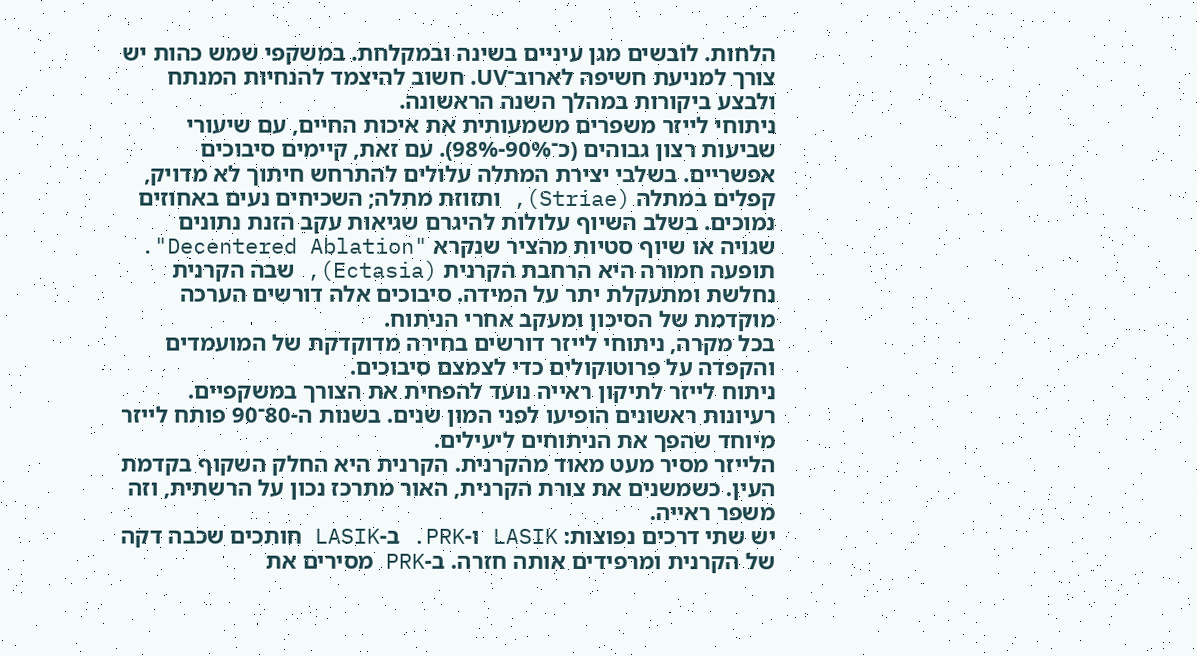הלחות. לובשים מגן עיניים בשינה ובמקלחת. במשקפי שמש כהות יש צורך למניעת חשיפה לארוב־UV. חשוב להיצמד להנחיות המנתח ולבצע ביקורות במהלך השנה הראשונה.
ניתוחי לייזר משפרים משמעותית את איכות החיים, עם שיעורי שביעות רצון גבוהים (כ־90%-98%). עם זאת, קיימים סיבוכים אפשריים. בשלבי יצירת המתלה עלולים להתרחש חיתוך לא מדויק, קפלים במתלה (Striae), ותזוזת מתלה; השכיחים נעים באחוזים נמוכים. בשלב השיוף עלולות להיגרם שגיאות עקב הזנת נתונים שגויה או שיוף סטיות מהציר שנקרא "Decentered Ablation". תופעה חמורה היא הרחבת הקרנית (Ectasia), שבה הקרנית נחלשת ומתעקלת יתר על המידה. סיבוכים אלה דורשים הערכה מוקדמת של הסיכון ומעקב אחרי הניתוח.
בכל מקרה, ניתוחי לייזר דורשים בחירה מדוקדקת של המועמדים והקפדה על פרוטוקולים כדי לצמצם סיבוכים.
ניתוח לייזר לתיקון ראייה נועד להפחית את הצורך במשקפיים. רעיונות ראשונים הופיעו לפני המון שנים. בשנות ה-80־90 פותח לייזר מיוחד שהפך את הניתוחים ליעילים.
הלייזר מסיר מעט מאוד מהקרנית. הקרנית היא החלק השקוף בקדמת העין. כשמשנים את צורת הקרנית, האור מתרכז נכון על הרשתית, וזה משפר ראייה.
יש שתי דרכים נפוצות: LASIK ו-PRK. ב-LASIK חותכים שכבה דקה של הקרנית ומרפידים אותה חזרה. ב-PRK מסירים את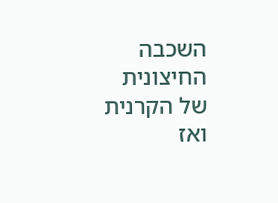השכבה החיצונית של הקרנית ואז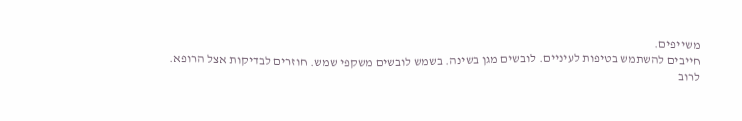משייפים.
חייבים להשתמש בטיפות לעיניים. לובשים מגן בשינה. בשמש לובשים משקפי שמש. חוזרים לבדיקות אצל הרופא.
לרוב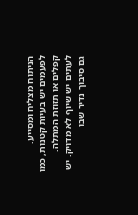הניתוח מצליח ומסייע. לפעמים יש בעיות קטנות, כמו קפלים או תזוזת המתלה. לעתים יש שיוף לא מדויק. יש גם סיבוך נדיר שבו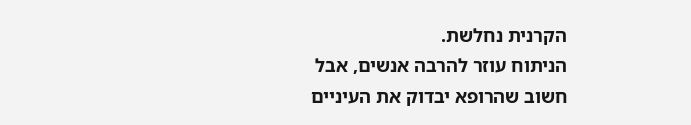הקרנית נחלשת.
הניתוח עוזר להרבה אנשים, אבל חשוב שהרופא יבדוק את העיניים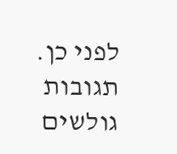לפני כן.
תגובות גולשים